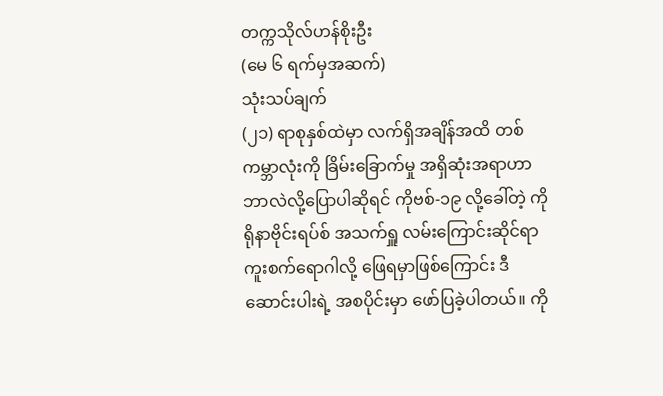တက္ကသိုလ်ဟန်စိုးဦး
(မေ ၆ ရက်မှအဆက်)
သုံးသပ်ချက်
(၂၁) ရာစုနှစ်ထဲမှာ လက်ရှိအချိန်အထိ တစ်ကမ္ဘာလုံးကို ခြိမ်းခြောက်မှု အရှိဆုံးအရာဟာ ဘာလဲလို့ပြောပါဆိုရင် ကိုဗစ်-၁၉ လို့ခေါ်တဲ့ ကိုရိုနာဗိုင်းရပ်စ် အသက်ရှူ လမ်းကြောင်းဆိုင်ရာ ကူးစက်ရောဂါလို့ ဖြေရမှာဖြစ်ကြောင်း ဒီဆောင်းပါးရဲ့ အစပိုင်းမှာ ဖော်ပြခဲ့ပါတယ်။ ကို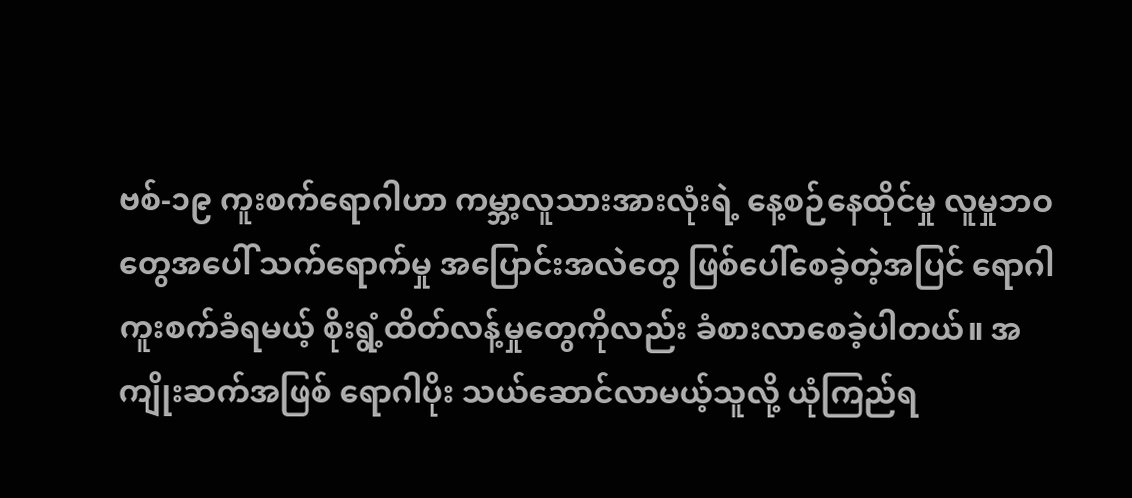ဗစ်-၁၉ ကူးစက်ရောဂါဟာ ကမ္ဘာ့လူသားအားလုံးရဲ့ နေ့စဉ်နေထိုင်မှု လူမှုဘဝတွေအပေါ် သက်ရောက်မှု အပြောင်းအလဲတွေ ဖြစ်ပေါ်စေခဲ့တဲ့အပြင် ရောဂါကူးစက်ခံရမယ့် စိုးရွံ့ထိတ်လန့်မှုတွေကိုလည်း ခံစားလာစေခဲ့ပါတယ်။ အကျိုးဆက်အဖြစ် ရောဂါပိုး သယ်ဆောင်လာမယ့်သူလို့ ယုံကြည်ရ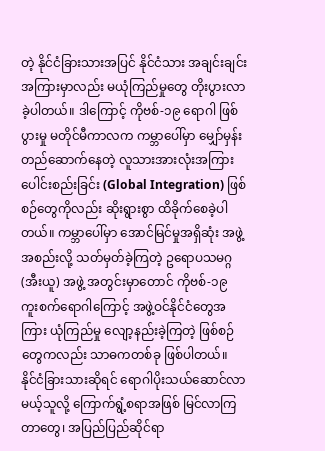တဲ့ နိုင်ငံခြားသားအပြင် နိုင်ငံသား အချင်းချင်းအကြားမှာလည်း မယုံကြည်မှုတွေ တိုးပွားလာခဲ့ပါတယ်။ ဒါကြောင့် ကိုဗစ်-၁၉ ရောဂါ ဖြစ်ပွားမှု မတိုင်မီကာလက ကမ္ဘာပေါ်မှာ မျှော်မှန်းတည်ဆောက်နေတဲ့ လူသားအားလုံးအကြား ပေါင်းစည်းခြင်း (Global Integration) ဖြစ်စဉ်တွေကိုလည်း ဆိုးရွားစွာ ထိခိုက်စေခဲ့ပါတယ်။ ကမ္ဘာပေါ်မှာ အောင်မြင်မှုအရှိဆုံး အဖွဲ့အစည်းလို့ သတ်မှတ်ခဲ့ကြတဲ့ ဥရောပသမဂ္ဂ (အီးယူ) အဖွဲ့ အတွင်းမှာတောင် ကိုဗစ်-၁၉ ကူးစက်ရောဂါကြောင့် အဖွဲ့ဝင်နိုင်ငံတွေအကြား ယုံကြည်မှု လျော့နည်းခဲ့ကြတဲ့ ဖြစ်စဉ်တွေကလည်း သာဓကတစ်ခု ဖြစ်ပါတယ်။
နိုင်ငံခြားသားဆိုရင် ရောဂါပိုးသယ်ဆောင်လာမယ့်သူလို့ ကြောက်ရွံ့စရာအဖြစ် မြင်လာကြတာတွေ၊ အပြည်ပြည်ဆိုင်ရာ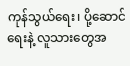ကုန်သွယ်ရေး၊ ပို့ဆောင်ရေးနဲ့ လူသားတွေအ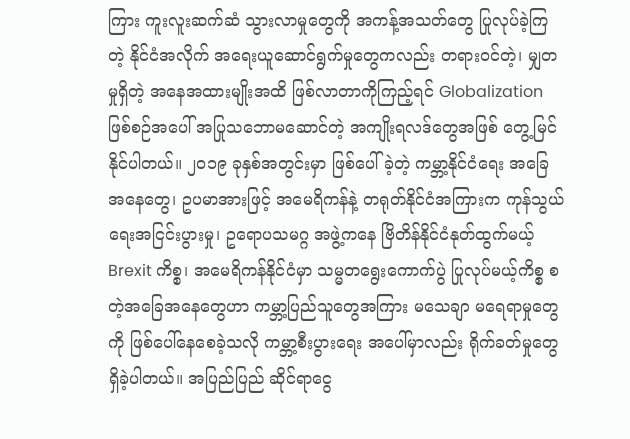ကြား ကူးလူးဆက်ဆံ သွားလာမှုတွေကို အကန့်အသတ်တွေ ပြုလုပ်ခဲ့ကြတဲ့ နိုင်ငံအလိုက် အရေးယူဆောင်ရွက်မှုတွေကလည်း တရားဝင်တဲ့၊ မျှတမှုရှိတဲ့ အနေအထားမျိုးအထိ ဖြစ်လာတာကိုကြည့်ရင် Globalization ဖြစ်စဉ်အပေါ် အပြုသဘောမဆောင်တဲ့ အကျိုးရလဒ်တွေအဖြစ် တွေ့မြင်နိုင်ပါတယ်။ ၂၀၁၉ ခုနှစ်အတွင်းမှာ ဖြစ်ပေါ်ခဲ့တဲ့ ကမ္ဘာ့နိုင်ငံရေး အခြေအနေတွေ၊ ဥပမာအားဖြင့် အမေရိကန်နဲ့ တရုတ်နိုင်ငံအကြားက ကုန်သွယ်ရေးအငြင်းပွားမှု၊ ဥရောပသမဂ္ဂ အဖွဲ့ကနေ ဗြိတိန်နိုင်ငံနုတ်ထွက်မယ့် Brexit ကိစ္စ၊ အမေရိကန်နိုင်ငံမှာ သမ္မတရွေးကောက်ပွဲ ပြုလုပ်မယ့်ကိစ္စ စတဲ့အခြေအနေတွေဟာ ကမ္ဘာ့ပြည်သူတွေအကြား မသေချာ မရေရာမှုတွေကို ဖြစ်ပေါ်နေစေခဲ့သလို ကမ္ဘာ့စီးပွားရေး အပေါ်မှာလည်း ရိုက်ခတ်မှုတွေရှိခဲ့ပါတယ်။ အပြည်ပြည် ဆိုင်ရာငွေ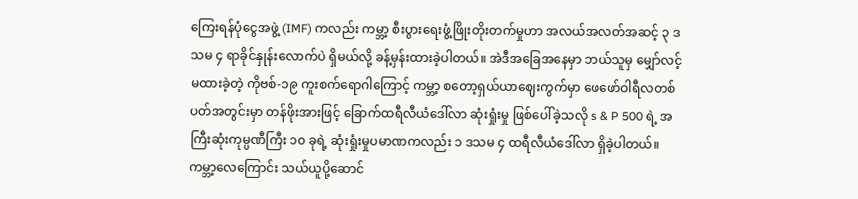ကြေးရန်ပုံငွေအဖွဲ့ (IMF) ကလည်း ကမ္ဘာ့ စီးပွားရေးဖွံ့ဖြိုးတိုးတက်မှုဟာ အလယ်အလတ်အဆင့် ၃ ဒသမ ၄ ရာခိုင်နှုန်းလောက်ပဲ ရှိမယ်လို့ ခန့်မှန်းထားခဲ့ပါတယ်။ အဲဒီအခြေအနေမှာ ဘယ်သူမှ မျှော်လင့် မထားခဲ့တဲ့ ကိုဗစ်-၁၉ ကူးစက်ရောဂါကြောင့် ကမ္ဘာ့ စတော့ရှယ်ယာဈေးကွက်မှာ ဖေဖော်ဝါရီလတစ်ပတ်အတွင်းမှာ တန်ဖိုးအားဖြင့် ခြောက်ထရီလီယံဒေါ်လာ ဆုံးရှုံးမှု ဖြစ်ပေါ်ခဲ့သလို s & P 500 ရဲ့ အကြီးဆုံးကုမ္ပဏီကြီး ၁၀ ခုရဲ့ ဆုံးရှုံးမှုပမာဏကလည်း ၁ ဒသမ ၄ ထရီလီယံဒေါ်လာ ရှိခဲ့ပါတယ်။ ကမ္ဘာ့လေကြောင်း သယ်ယူပို့ဆောင်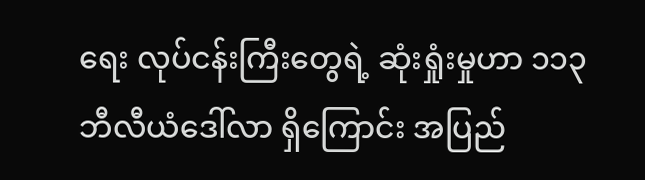ရေး လုပ်ငန်းကြီးတွေရဲ့ ဆုံးရှုံးမှုဟာ ၁၁၃ ဘီလီယံဒေါ်လာ ရှိကြောင်း အပြည်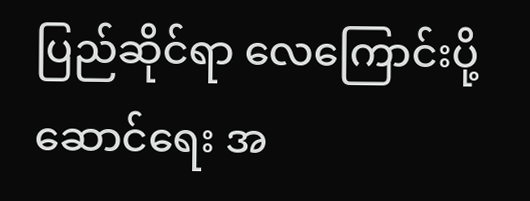ပြည်ဆိုင်ရာ လေကြောင်းပို့ဆောင်ရေး အ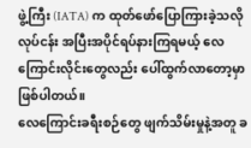ဖွဲ့ကြီး (IATA) က ထုတ်ဖော်ပြောကြားခဲ့သလို လုပ်ငန်း အပြီးအပိုင်ရပ်နားကြရမယ့် လေကြောင်းလိုင်းတွေလည်း ပေါ်ထွက်လာတော့မှာ ဖြစ်ပါတယ်။
လေကြောင်းခရီးစဉ်တွေ ဖျက်သိမ်းမှုနဲ့အတူ ခ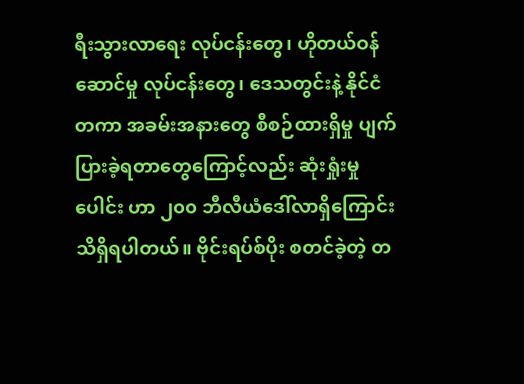ရီးသွားလာရေး လုပ်ငန်းတွေ၊ ဟိုတယ်ဝန်ဆောင်မှု လုပ်ငန်းတွေ၊ ဒေသတွင်းနဲ့ နိုင်ငံတကာ အခမ်းအနားတွေ စီစဉ်ထားရှိမှု ပျက်ပြားခဲ့ရတာတွေကြောင့်လည်း ဆုံးရှုံးမှုပေါင်း ဟာ ၂၀၀ ဘီလီယံဒေါ်လာရှိကြောင်း သိရှိရပါတယ်။ ဗိုင်းရပ်စ်ပိုး စတင်ခဲ့တဲ့ တ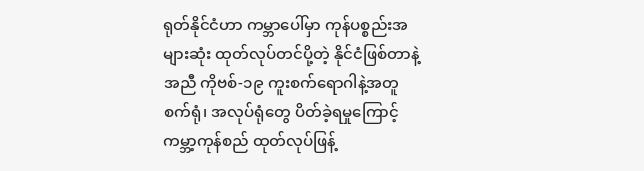ရုတ်နိုင်ငံဟာ ကမ္ဘာပေါ်မှာ ကုန်ပစ္စည်းအများဆုံး ထုတ်လုပ်တင်ပို့တဲ့ နိုင်ငံဖြစ်တာနဲ့အညီ ကိုဗစ်-၁၉ ကူးစက်ရောဂါနဲ့အတူ စက်ရုံ၊ အလုပ်ရုံတွေ ပိတ်ခဲ့ရမှုကြောင့် ကမ္ဘာ့ကုန်စည် ထုတ်လုပ်ဖြန့်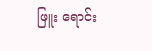ဖြူး ရောင်း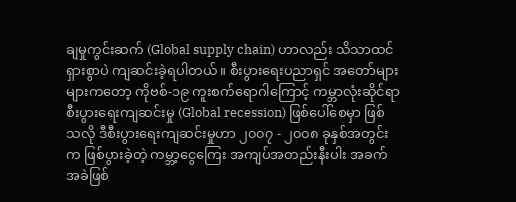ချမှုကွင်းဆက် (Global supply chain) ဟာလည်း သိသာထင်ရှားစွာပဲ ကျဆင်းခဲ့ရပါတယ်။ စီးပွားရေးပညာရှင် အတော်များများကတော့ ကိုဗစ်-၁၉ ကူးစက်ရောဂါကြောင့် ကမ္ဘာလုံးဆိုင်ရာ စီးပွားရေးကျဆင်းမှု (Global recession) ဖြစ်ပေါ်စေမှာ ဖြစ်သလို ဒီစီးပွားရေးကျဆင်းမှုဟာ ၂၀၀၇ - ၂၀၀၈ ခုနှစ်အတွင်းက ဖြစ်ပွားခဲ့တဲ့ ကမ္ဘာ့ငွေကြေး အကျပ်အတည်းနီးပါး အခက်အခဲဖြစ်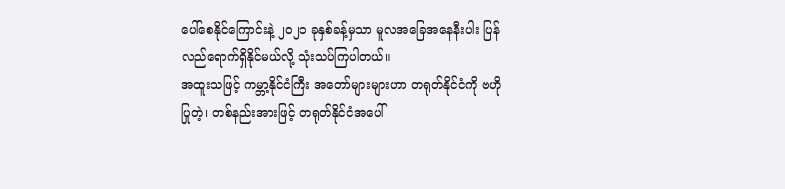ပေါ်စေနိုင်ကြောင်းနဲ့ ၂၀၂၁ ခုနှစ်ခန့်မှသာ မူလအခြေအနေနီးပါး ပြန်လည်ရောက်ရှိနိုင်မယ်လို့ သုံးသပ်ကြပါတယ်။
အထူးသဖြင့် ကမ္ဘာ့နိုင်ငံကြီး အတော်များများဟာ တရုတ်နိုင်ငံကို ဗဟိုပြုတဲ့၊ တစ်နည်းအားဖြင့် တရုတ်နိုင်ငံအပေါ်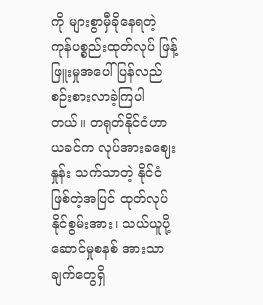ကို များစွာမှီခိုနေရတဲ့ ကုန်ပစ္စည်းထုတ်လုပ် ဖြန့်ဖြူးမှုအပေါ် ပြန်လည် စဉ်းစားလာခဲ့ကြပါတယ်။ တရုတ်နိုင်ငံဟာ ယခင်က လုပ်အားခဈေးနှုန်း သက်သာတဲ့ နိုင်ငံဖြစ်တဲ့အပြင် ထုတ်လုပ်နိုင်စွမ်းအား၊ သယ်ယူပို့ဆောင်မှုစနစ် အားသာချက်တွေရှိ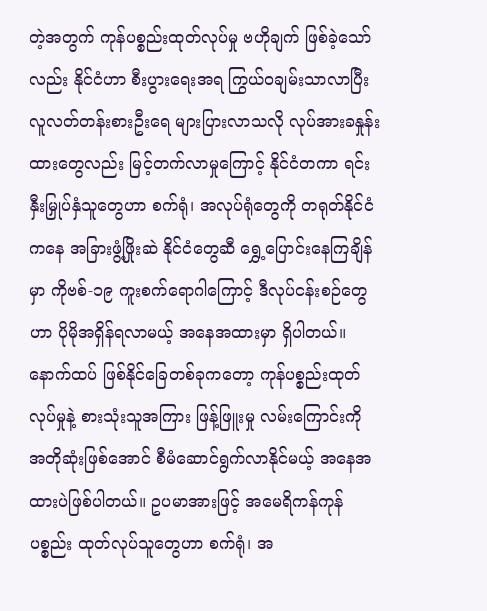တဲ့အတွက် ကုန်ပစ္စည်းထုတ်လုပ်မှု ဗဟိုချက် ဖြစ်ခဲ့သော်လည်း နိုင်ငံဟာ စီးပွားရေးအရ ကြွယ်ဝချမ်းသာလာပြီး လူလတ်တန်းစားဦးရေ များပြားလာသလို လုပ်အားခနှုန်းထားတွေလည်း မြင့်တက်လာမှုကြောင့် နိုင်ငံတကာ ရင်းနှီးမြှုပ်နှံသူတွေဟာ စက်ရုံ၊ အလုပ်ရုံတွေကို တရုတ်နိုင်ငံကနေ အခြားဖွံ့ဖြိုးဆဲ နိုင်ငံတွေဆီ ရွှေ့ပြောင်းနေကြချိန်မှာ ကိုဗစ်-၁၉ ကူးစက်ရောဂါကြောင့် ဒီလုပ်ငန်းစဉ်တွေဟာ ပိုမိုအရှိန်ရလာမယ့် အနေအထားမှာ ရှိပါတယ်။
နောက်ထပ် ဖြစ်နိုင်ခြေတစ်ခုကတော့ ကုန်ပစ္စည်းထုတ်လုပ်မှုနဲ့ စားသုံးသူအကြား ဖြန့်ဖြူးမှု လမ်းကြောင်းကို အတိုဆုံးဖြစ်အောင် စီမံဆောင်ရွက်လာနိုင်မယ့် အနေအထားပဲဖြစ်ပါတယ်။ ဥပမာအားဖြင့် အမေရိကန်ကုန်ပစ္စည်း ထုတ်လုပ်သူတွေဟာ စက်ရုံ၊ အ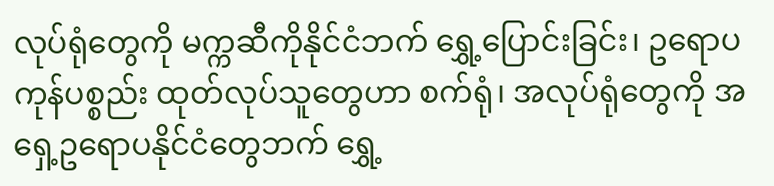လုပ်ရုံတွေကို မက္ကဆီကိုနိုင်ငံဘက် ရွှေ့ပြောင်းခြင်း၊ ဥရောပကုန်ပစ္စည်း ထုတ်လုပ်သူတွေဟာ စက်ရုံ၊ အလုပ်ရုံတွေကို အရှေ့ဥရောပနိုင်ငံတွေဘက် ရွှေ့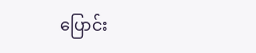ပြောင်း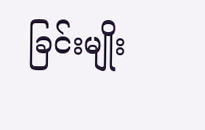ခြင်းမျိုး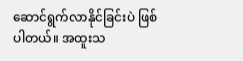ဆောင်ရွက်လာနိုင်ခြင်းပဲ ဖြစ်ပါတယ်။ အထူးသ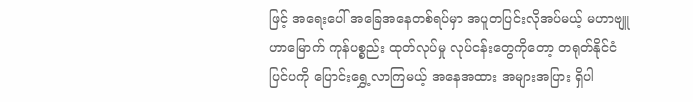ဖြင့် အရေးပေါ် အခြေအနေတစ်ရပ်မှာ အပူတပြင်းလိုအပ်မယ့် မဟာဗျူဟာမြောက် ကုန်ပစ္စည်း ထုတ်လုပ်မှု လုပ်ငန်းတွေကိုတော့ တရုတ်နိုင်ငံ ပြင်ပကို ပြောင်းရွှေ့လာကြမယ့် အနေအထား အများအပြား ရှိပါ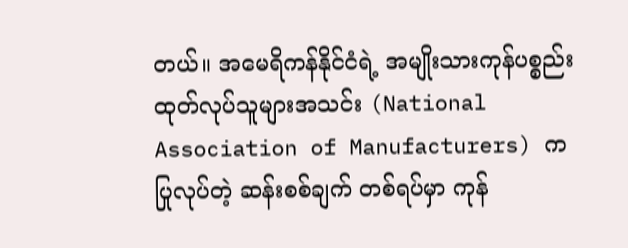တယ်။ အမေရိကန်နိုင်ငံရဲ့ အမျိုးသားကုန်ပစ္စည်း ထုတ်လုပ်သူများအသင်း (National Association of Manufacturers) က ပြုလုပ်တဲ့ ဆန်းစစ်ချက် တစ်ရပ်မှာ ကုန်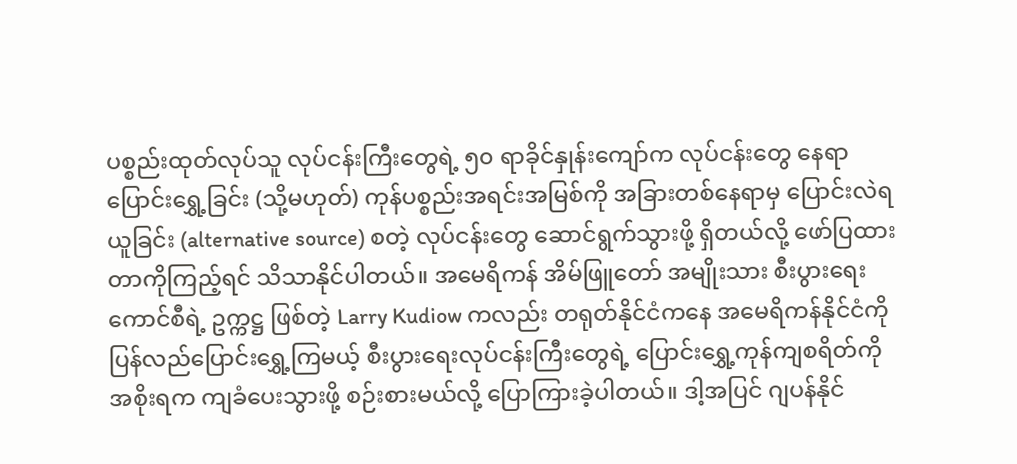ပစ္စည်းထုတ်လုပ်သူ လုပ်ငန်းကြီးတွေရဲ့ ၅၀ ရာခိုင်နှုန်းကျော်က လုပ်ငန်းတွေ နေရာပြောင်းရွှေ့ခြင်း (သို့မဟုတ်) ကုန်ပစ္စည်းအရင်းအမြစ်ကို အခြားတစ်နေရာမှ ပြောင်းလဲရယူခြင်း (alternative source) စတဲ့ လုပ်ငန်းတွေ ဆောင်ရွက်သွားဖို့ ရှိတယ်လို့ ဖော်ပြထားတာကိုကြည့်ရင် သိသာနိုင်ပါတယ်။ အမေရိကန် အိမ်ဖြူတော် အမျိုးသား စီးပွားရေးကောင်စီရဲ့ ဥက္ကဋ္ဌ ဖြစ်တဲ့ Larry Kudiow ကလည်း တရုတ်နိုင်ငံကနေ အမေရိကန်နိုင်ငံကို ပြန်လည်ပြောင်းရွှေ့ကြမယ့် စီးပွားရေးလုပ်ငန်းကြီးတွေရဲ့ ပြောင်းရွှေ့ကုန်ကျစရိတ်ကို အစိုးရက ကျခံပေးသွားဖို့ စဉ်းစားမယ်လို့ ပြောကြားခဲ့ပါတယ်။ ဒါ့အပြင် ဂျပန်နိုင်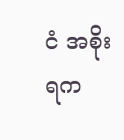ငံ အစိုးရက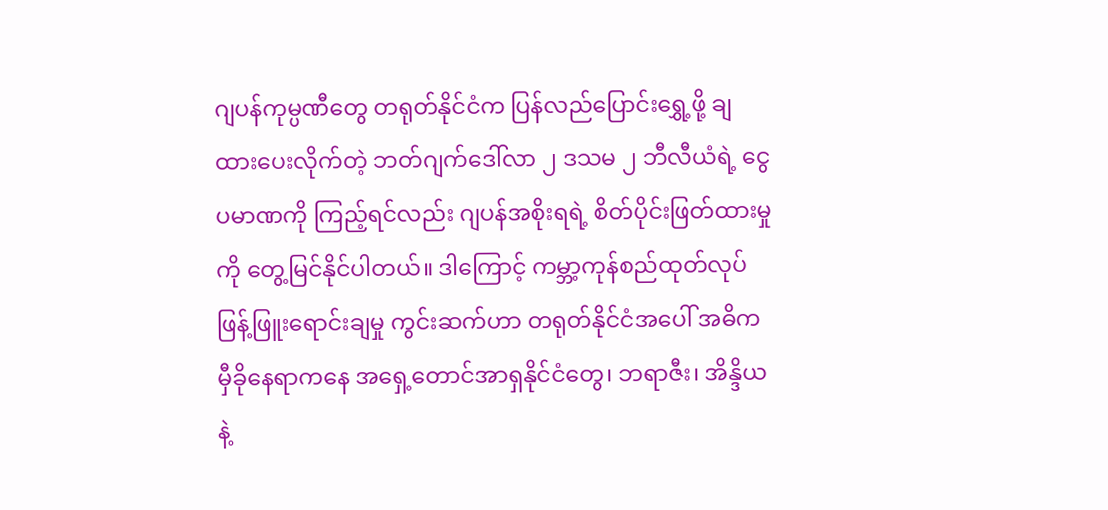ဂျပန်ကုမ္ပဏီတွေ တရုတ်နိုင်ငံက ပြန်လည်ပြောင်းရွှေ့ဖို့ ချထားပေးလိုက်တဲ့ ဘတ်ဂျက်ဒေါ်လာ ၂ ဒသမ ၂ ဘီလီယံရဲ့ ငွေပမာဏကို ကြည့်ရင်လည်း ဂျပန်အစိုးရရဲ့ စိတ်ပိုင်းဖြတ်ထားမှုကို တွေ့မြင်နိုင်ပါတယ်။ ဒါကြောင့် ကမ္ဘာ့ကုန်စည်ထုတ်လုပ် ဖြန့်ဖြူးရောင်းချမှု ကွင်းဆက်ဟာ တရုတ်နိုင်ငံအပေါ် အဓိက မှီခိုနေရာကနေ အရှေ့တောင်အာရှနိုင်ငံတွေ၊ ဘရာဇီး၊ အိန္ဒိယနဲ့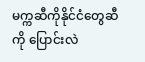မက္ကဆီကိုနိုင်ငံတွေဆီကို ပြောင်းလဲ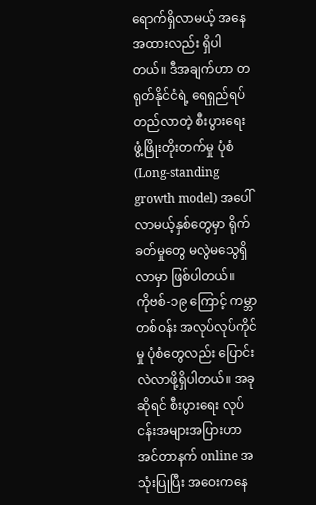ရောက်ရှိလာမယ့် အနေအထားလည်း ရှိပါတယ်။ ဒီအချက်ဟာ တရုတ်နိုင်ငံရဲ့ ရေရှည်ရပ်တည်လာတဲ့ စီးပွားရေး ဖွံ့ဖြိုးတိုးတက်မှု ပုံစံ (Long-standing growth model) အပေါ် လာမယ့်နှစ်တွေမှာ ရိုက်ခတ်မှုတွေ မလွဲမသွေရှိလာမှာ ဖြစ်ပါတယ်။
ကိုဗစ်-၁၉ ကြောင့် ကမ္ဘာတစ်ဝန်း အလုပ်လုပ်ကိုင်မှု ပုံစံတွေလည်း ပြောင်းလဲလာဖို့ရှိပါတယ်။ အခုဆိုရင် စီးပွားရေး လုပ်ငန်းအများအပြားဟာ အင်တာနက် online အသုံးပြုပြီး အဝေးကနေ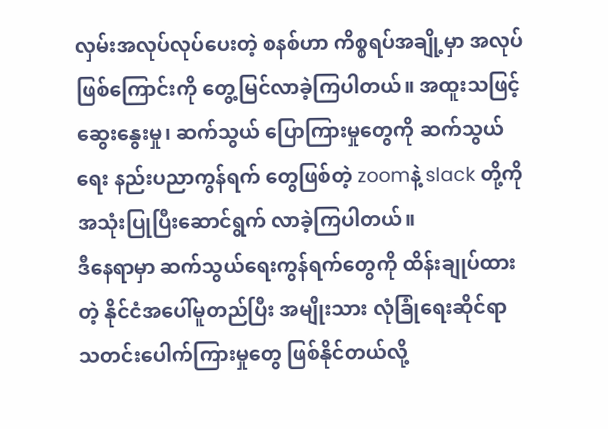လှမ်းအလုပ်လုပ်ပေးတဲ့ စနစ်ဟာ ကိစ္စရပ်အချို့မှာ အလုပ်ဖြစ်ကြောင်းကို တွေ့မြင်လာခဲ့ကြပါတယ်။ အထူးသဖြင့် ဆွေးနွေးမှု၊ ဆက်သွယ် ပြောကြားမှုတွေကို ဆက်သွယ်ရေး နည်းပညာကွန်ရက် တွေဖြစ်တဲ့ zoomနဲ့ slack တို့ကို အသုံးပြုပြီးဆောင်ရွက် လာခဲ့ကြပါတယ်။
ဒီနေရာမှာ ဆက်သွယ်ရေးကွန်ရက်တွေကို ထိန်းချုပ်ထားတဲ့ နိုင်ငံအပေါ်မူတည်ပြီး အမျိုးသား လုံခြုံရေးဆိုင်ရာ သတင်းပေါက်ကြားမှုတွေ ဖြစ်နိုင်တယ်လို့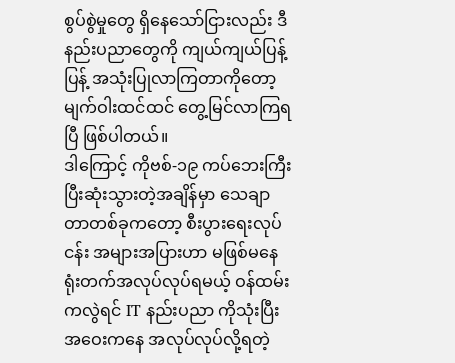စွပ်စွဲမှုတွေ ရှိနေသော်ငြားလည်း ဒီနည်းပညာတွေကို ကျယ်ကျယ်ပြန့်ပြန့် အသုံးပြုလာကြတာကိုတော့ မျက်ဝါးထင်ထင် တွေ့မြင်လာကြရပြီ ဖြစ်ပါတယ်။
ဒါကြောင့် ကိုဗစ်-၁၉ ကပ်ဘေးကြီး ပြီးဆုံးသွားတဲ့အချိန်မှာ သေချာတာတစ်ခုကတော့ စီးပွားရေးလုပ်ငန်း အများအပြားဟာ မဖြစ်မနေ ရုံးတက်အလုပ်လုပ်ရမယ့် ဝန်ထမ်းကလွဲရင် IT နည်းပညာ ကိုသုံးပြီး အဝေးကနေ အလုပ်လုပ်လို့ရတဲ့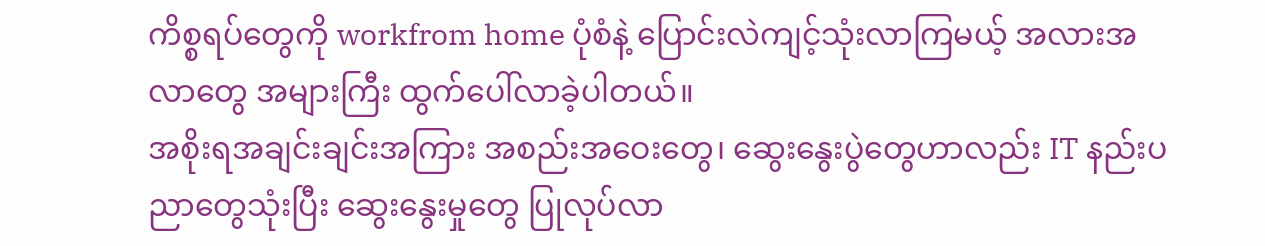ကိစ္စရပ်တွေကို workfrom home ပုံစံနဲ့ ပြောင်းလဲကျင့်သုံးလာကြမယ့် အလားအလာတွေ အများကြီး ထွက်ပေါ်လာခဲ့ပါတယ်။
အစိုးရအချင်းချင်းအကြား အစည်းအဝေးတွေ၊ ဆွေးနွေးပွဲတွေဟာလည်း IT နည်းပညာတွေသုံးပြီး ဆွေးနွေးမှုတွေ ပြုလုပ်လာ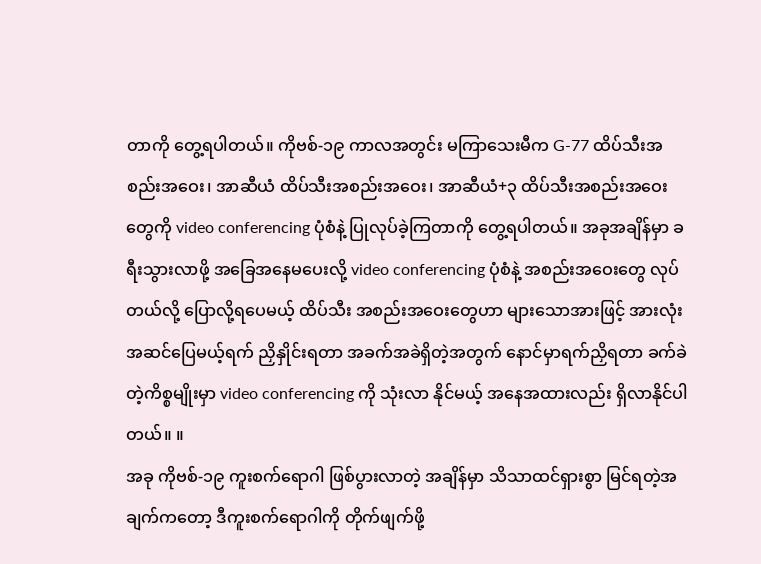တာကို တွေ့ရပါတယ်။ ကိုဗစ်-၁၉ ကာလအတွင်း မကြာသေးမီက G-77 ထိပ်သီးအစည်းအဝေး၊ အာဆီယံ ထိပ်သီးအစည်းအဝေး၊ အာဆီယံ+၃ ထိပ်သီးအစည်းအဝေးတွေကို video conferencing ပုံစံနဲ့ ပြုလုပ်ခဲ့ကြတာကို တွေ့ရပါတယ်။ အခုအချိန်မှာ ခရီးသွားလာဖို့ အခြေအနေမပေးလို့ video conferencing ပုံစံနဲ့ အစည်းအဝေးတွေ လုပ်တယ်လို့ ပြောလို့ရပေမယ့် ထိပ်သီး အစည်းအဝေးတွေဟာ များသောအားဖြင့် အားလုံးအဆင်ပြေမယ့်ရက် ညှိနှိုင်းရတာ အခက်အခဲရှိတဲ့အတွက် နောင်မှာရက်ညှိရတာ ခက်ခဲတဲ့ကိစ္စမျိုးမှာ video conferencing ကို သုံးလာ နိုင်မယ့် အနေအထားလည်း ရှိလာနိုင်ပါတယ်။ ။
အခု ကိုဗစ်-၁၉ ကူးစက်ရောဂါ ဖြစ်ပွားလာတဲ့ အချိန်မှာ သိသာထင်ရှားစွာ မြင်ရတဲ့အချက်ကတော့ ဒီကူးစက်ရောဂါကို တိုက်ဖျက်ဖို့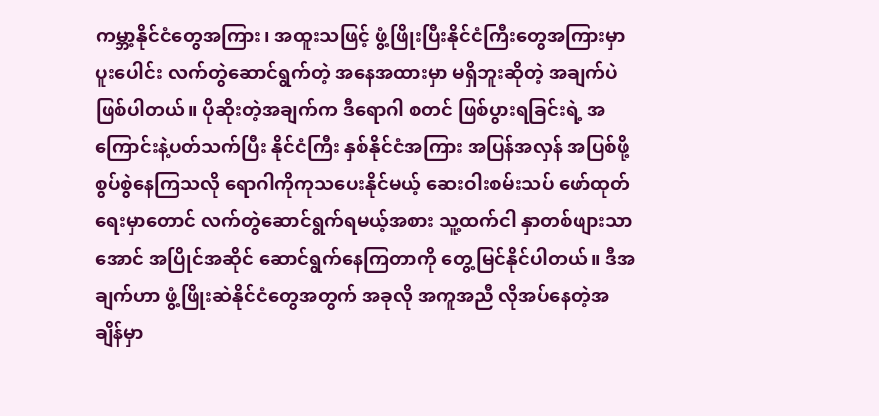ကမ္ဘာ့နိုင်ငံတွေအကြား၊ အထူးသဖြင့် ဖွံ့ဖြိုးပြီးနိုင်ငံကြီးတွေအကြားမှာ ပူးပေါင်း လက်တွဲဆောင်ရွက်တဲ့ အနေအထားမှာ မရှိဘူးဆိုတဲ့ အချက်ပဲ ဖြစ်ပါတယ်။ ပိုဆိုးတဲ့အချက်က ဒီရောဂါ စတင် ဖြစ်ပွားရခြင်းရဲ့ အကြောင်းနဲ့ပတ်သက်ပြီး နိုင်ငံကြီး နှစ်နိုင်ငံအကြား အပြန်အလှန် အပြစ်ဖို့ စွပ်စွဲနေကြသလို ရောဂါကိုကုသပေးနိုင်မယ့် ဆေးဝါးစမ်းသပ် ဖော်ထုတ်ရေးမှာတောင် လက်တွဲဆောင်ရွက်ရမယ့်အစား သူ့ထက်ငါ နှာတစ်ဖျားသာအောင် အပြိုင်အဆိုင် ဆောင်ရွက်နေကြတာကို တွေ့မြင်နိုင်ပါတယ်။ ဒီအချက်ဟာ ဖွံ့ဖြိုးဆဲနိုင်ငံတွေအတွက် အခုလို အကူအညီ လိုအပ်နေတဲ့အချိန်မှာ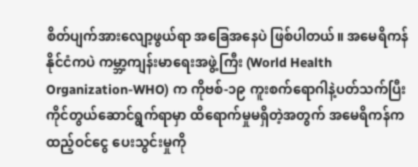စိတ်ပျက်အားလျော့ဖွယ်ရာ အခြေအနေပဲ ဖြစ်ပါတယ်။ အမေရိကန်နိုင်ငံကပဲ ကမ္ဘာ့ကျန်းမာရေးအဖွဲ့ကြီး (World Health Organization-WHO) က ကိုဗစ်-၁၉ ကူးစက်ရောဂါနဲ့ပတ်သက်ပြီး ကိုင်တွယ်ဆောင်ရွက်ရာမှာ ထိရောက်မှုမရှိတဲ့အတွက် အမေရိကန်က ထည့်ဝင်ငွေ ပေးသွင်းမှုကို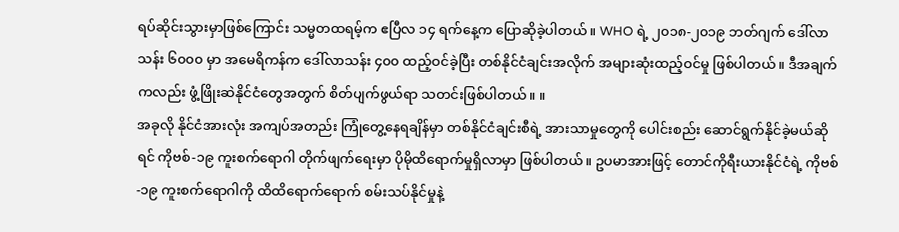ရပ်ဆိုင်းသွားမှာဖြစ်ကြောင်း သမ္မတထရမ့်က ဧပြီလ ၁၄ ရက်နေ့က ပြောဆိုခဲ့ပါတယ်။ WHO ရဲ့ ၂၀၁၈-၂၀၁၉ ဘတ်ဂျက် ဒေါ်လာ သန်း ၆၀၀၀ မှာ အမေရိကန်က ဒေါ်လာသန်း ၄၀၀ ထည့်ဝင်ခဲ့ပြီး တစ်နိုင်ငံချင်းအလိုက် အများဆုံးထည့်ဝင်မှု ဖြစ်ပါတယ်။ ဒီအချက်ကလည်း ဖွံ့ဖြိုးဆဲနိုင်ငံတွေအတွက် စိတ်ပျက်ဖွယ်ရာ သတင်းဖြစ်ပါတယ်။ ။
အခုလို နိုင်ငံအားလုံး အကျပ်အတည်း ကြုံတွေ့နေရချိန်မှာ တစ်နိုင်ငံချင်းစီရဲ့ အားသာမှုတွေကို ပေါင်းစည်း ဆောင်ရွက်နိုင်ခဲ့မယ်ဆိုရင် ကိုဗစ်-၁၉ ကူးစက်ရောဂါ တိုက်ဖျက်ရေးမှာ ပိုမိုထိရောက်မှုရှိလာမှာ ဖြစ်ပါတယ်။ ဥပမာအားဖြင့် တောင်ကိုရီးယားနိုင်ငံရဲ့ ကိုဗစ်-၁၉ ကူးစက်ရောဂါကို ထိထိရောက်ရောက် စမ်းသပ်နိုင်မှုနဲ့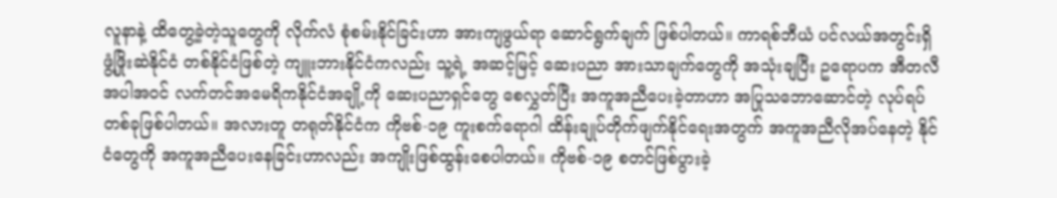လူနာနဲ့ ထိတွေ့ခဲ့တဲ့သူတွေကို လိုက်လံ စုံစမ်းနိုင်ခြင်းဟာ အားကျဖွယ်ရာ ဆောင်ရွက်ချက် ဖြစ်ပါတယ်။ ကာရစ်ဘီယံ ပင်လယ်အတွင်းရှိ ဖွံ့ဖြိုးဆဲနိုင်ငံ တစ်နိုင်ငံဖြစ်တဲ့ ကျူးဘားနိုင်ငံကလည်း သူ့ရဲ့ အဆင့်မြင့် ဆေးပညာ အားသာချက်တွေကို အသုံးချပြီး ဥရောပက အီတလီအပါအဝင် လက်တင်အမေရိကနိုင်ငံအချို့ကို ဆေးပညာရှင်တွေ စေလွှတ်ပြီး အကူအညီပေးခဲ့တာဟာ အပြုသဘောဆောင်တဲ့ လုပ်ရပ်တစ်ခုဖြစ်ပါတယ်။ အလားတူ တရုတ်နိုင်ငံက ကိုဗစ်-၁၉ ကူးစက်ရောဂါ ထိန်းချုပ်တိုက်ဖျက်နိုင်ရေးအတွက် အကူအညီလိုအပ်နေတဲ့ နိုင်ငံတွေကို အကူအညီပေးနေခြင်းဟာလည်း အကျိုးဖြစ်ထွန်းစေပါတယ်။ ကိုဗစ်-၁၉ စတင်ဖြစ်ပွားခဲ့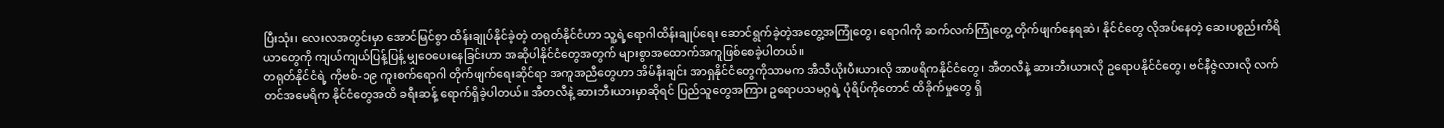ပြီးသုံး၊ လေးလအတွင်းမှာ အောင်မြင်စွာ ထိန်းချုပ်နိုင်ခဲ့တဲ့ တရုတ်နိုင်ငံဟာ သူ့ရဲ့ရောဂါထိန်းချုပ်ရေး ဆောင်ရွက်ခဲ့တဲ့အတွေ့အကြုံတွေ၊ ရောဂါကို ဆက်လက်ကြုံတွေ့ တိုက်ဖျက်နေရဆဲ၊ နိုင်ငံတွေ လိုအပ်နေတဲ့ ဆေးပစ္စည်းကိရိယာတွေကို ကျယ်ကျယ်ပြန့်ပြန့် မျှဝေပေးနေခြင်းဟာ အဆိုပါနိုင်ငံတွေအတွက် များစွာအထောက်အကူဖြစ်စေခဲ့ပါတယ်။
တရုတ်နိုင်ငံရဲ့ ကိုဗစ်-၁၉ ကူးစက်ရောဂါ တိုက်ဖျက်ရေးဆိုင်ရာ အကူအညီတွေဟာ အိမ်နီးချင်း အာရှနိုင်ငံတွေကိုသာမက အီသီယိုးပီးယားလို အာဖရိကနိုင်ငံတွေ၊ အီတလီနဲ့ ဆားဘီးယားလို ဥရောပနိုင်ငံတွေ၊ ဗင်နီဇွဲလားလို လက်တင်အမေရိက နိုင်ငံတွေအထိ ခရီးဆန့် ရောက်ရှိခဲ့ပါတယ်။ အီတလီနဲ့ ဆားဘီးယားမှာဆိုရင် ပြည်သူတွေအကြား ဥရောပသမဂ္ဂရဲ့ ပုံရိပ်ကိုတောင် ထိခိုက်မှုတွေ ရှိ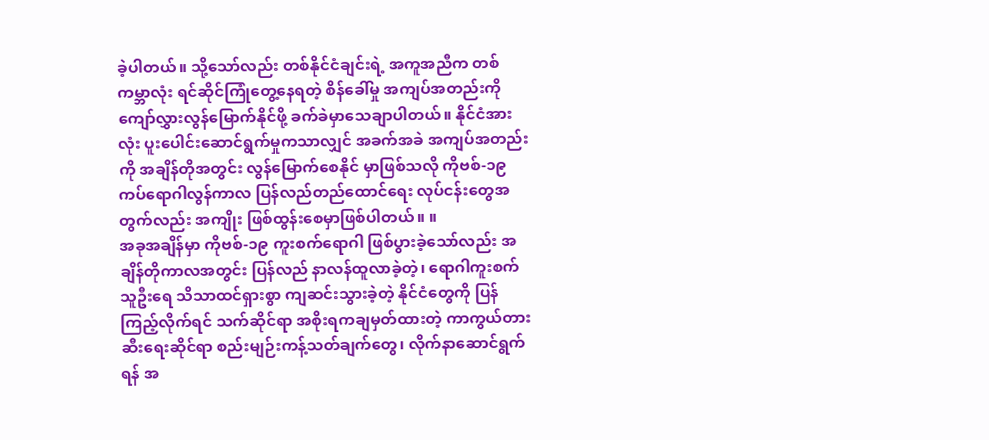ခဲ့ပါတယ်။ သို့သော်လည်း တစ်နိုင်ငံချင်းရဲ့ အကူအညီက တစ်ကမ္ဘာလုံး ရင်ဆိုင်ကြုံတွေ့နေရတဲ့ စိန်ခေါ်မှု အကျပ်အတည်းကို ကျော်လွှားလွန်မြောက်နိုင်ဖို့ ခက်ခဲမှာသေချာပါတယ်။ နိုင်ငံအားလုံး ပူးပေါင်းဆောင်ရွက်မှုကသာလျှင် အခက်အခဲ အကျပ်အတည်းကို အချိန်တိုအတွင်း လွန်မြောက်စေနိုင် မှာဖြစ်သလို ကိုဗစ်-၁၉ ကပ်ရောဂါလွန်ကာလ ပြန်လည်တည်ထောင်ရေး လုပ်ငန်းတွေအတွက်လည်း အကျိုး ဖြစ်ထွန်းစေမှာဖြစ်ပါတယ်။ ။
အခုအချိန်မှာ ကိုဗစ်-၁၉ ကူးစက်ရောဂါ ဖြစ်ပွားခဲ့သော်လည်း အချိန်တိုကာလအတွင်း ပြန်လည် နာလန်ထူလာခဲ့တဲ့၊ ရောဂါကူးစက်သူဦးရေ သိသာထင်ရှားစွာ ကျဆင်းသွားခဲ့တဲ့ နိုင်ငံတွေကို ပြန်ကြည့်လိုက်ရင် သက်ဆိုင်ရာ အစိုးရကချမှတ်ထားတဲ့ ကာကွယ်တားဆီးရေးဆိုင်ရာ စည်းမျဉ်းကန့်သတ်ချက်တွေ၊ လိုက်နာဆောင်ရွက်ရန် အ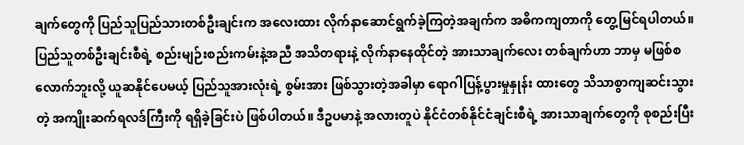ချက်တွေကို ပြည်သူပြည်သားတစ်ဦးချင်းက အလေးထား လိုက်နာဆောင်ရွက်ခဲ့ကြတဲ့အချက်က အဓိကကျတာကို တွေ့မြင်ရပါတယ်။ ပြည်သူတစ်ဦးချင်းစီရဲ့ စည်းမျဉ်းစည်းကမ်းနဲ့အညီ အသိတရားနဲ့ လိုက်နာနေထိုင်တဲ့ အားသာချက်လေး တစ်ချက်ဟာ ဘာမှ မဖြစ်စလောက်ဘူးလို့ ယူဆနိုင်ပေမယ့် ပြည်သူအားလုံးရဲ့ စွမ်းအား ဖြစ်သွားတဲ့အခါမှာ ရောဂါပြန့်ပွားမှုနှုန်း ထားတွေ သိသာစွာကျဆင်းသွားတဲ့ အကျိုးဆက်ရလဒ်ကြီးကို ရရှိခဲ့ခြင်းပဲ ဖြစ်ပါတယ်။ ဒီဥပမာနဲ့ အလားတူပဲ နိုင်ငံတစ်နိုင်ငံချင်းစီရဲ့ အားသာချက်တွေကို စုစည်းပြီး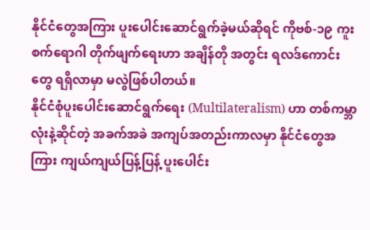နိုင်ငံတွေအကြား ပူးပေါင်းဆောင်ရွက်ခဲ့မယ်ဆိုရင် ကိုဗစ်-၁၉ ကူးစက်ရောဂါ တိုက်ဖျက်ရေးဟာ အချိန်တို အတွင်း ရလဒ်ကောင်းတွေ ရရှိလာမှာ မလွဲဖြစ်ပါတယ်။
နိုင်ငံစုံပူးပေါင်းဆောင်ရွက်ရေး (Multilateralism) ဟာ တစ်ကမ္ဘာလုံးနဲ့ဆိုင်တဲ့ အခက်အခဲ အကျပ်အတည်းကာလမှာ နိုင်ငံတွေအကြား ကျယ်ကျယ်ပြန့်ပြန့် ပူးပေါင်း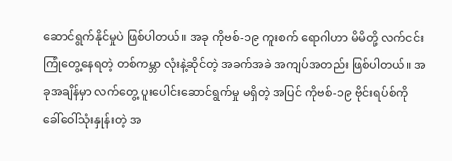ဆောင်ရွက်နိုင်မှုပဲ ဖြစ်ပါတယ်။ အခု ကိုဗစ်-၁၉ ကူးစက် ရောဂါဟာ မိမိတို့ လက်ငင်းကြုံတွေ့နေရတဲ့ တစ်ကမ္ဘာ လုံးနဲ့ဆိုင်တဲ့ အခက်အခဲ အကျပ်အတည်း ဖြစ်ပါတယ်။ အခုအချိန်မှာ လက်တွေ့ ပူးပေါင်းဆောင်ရွက်မှု မရှိတဲ့ အပြင် ကိုဗစ်-၁၉ ဗိုင်းရပ်စ်ကို ခေါ်ဝေါ်သုံးနှုန်းတဲ့ အ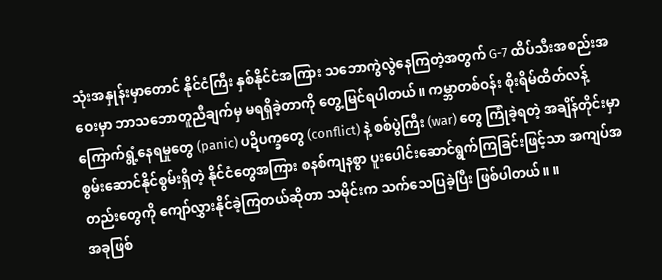သုံးအနှုန်းမှာတောင် နိုင်ငံကြီး နှစ်နိုင်ငံအကြား သဘောကွဲလွဲနေကြတဲ့အတွက် G-7 ထိပ်သီးအစည်းအဝေးမှာ ဘာသဘောတူညီချက်မှ မရရှိခဲ့တာကို တွေ့မြင်ရပါတယ်။ ကမ္ဘာတစ်ဝန်း စိုးရိမ်ထိတ်လန့် ကြောက်ရွံ့နေရမှုတွေ (panic) ပဍိပက္ခတွေ (conflict) နဲ့ စစ်ပွဲကြီး (war) တွေ ကြုံခဲ့ရတဲ့ အချိန်တိုင်းမှာ စွမ်းဆောင်နိုင်စွမ်းရှိတဲ့ နိုင်ငံတွေအကြား စနစ်ကျနစွာ ပူးပေါင်းဆောင်ရွက်ကြခြင်းဖြင့်သာ အကျပ်အတည်းတွေကို ကျော်လွှားနိုင်ခဲ့ကြတယ်ဆိုတာ သမိုင်းက သက်သေပြခဲ့ပြီး ဖြစ်ပါတယ်။ ။
အခုဖြစ်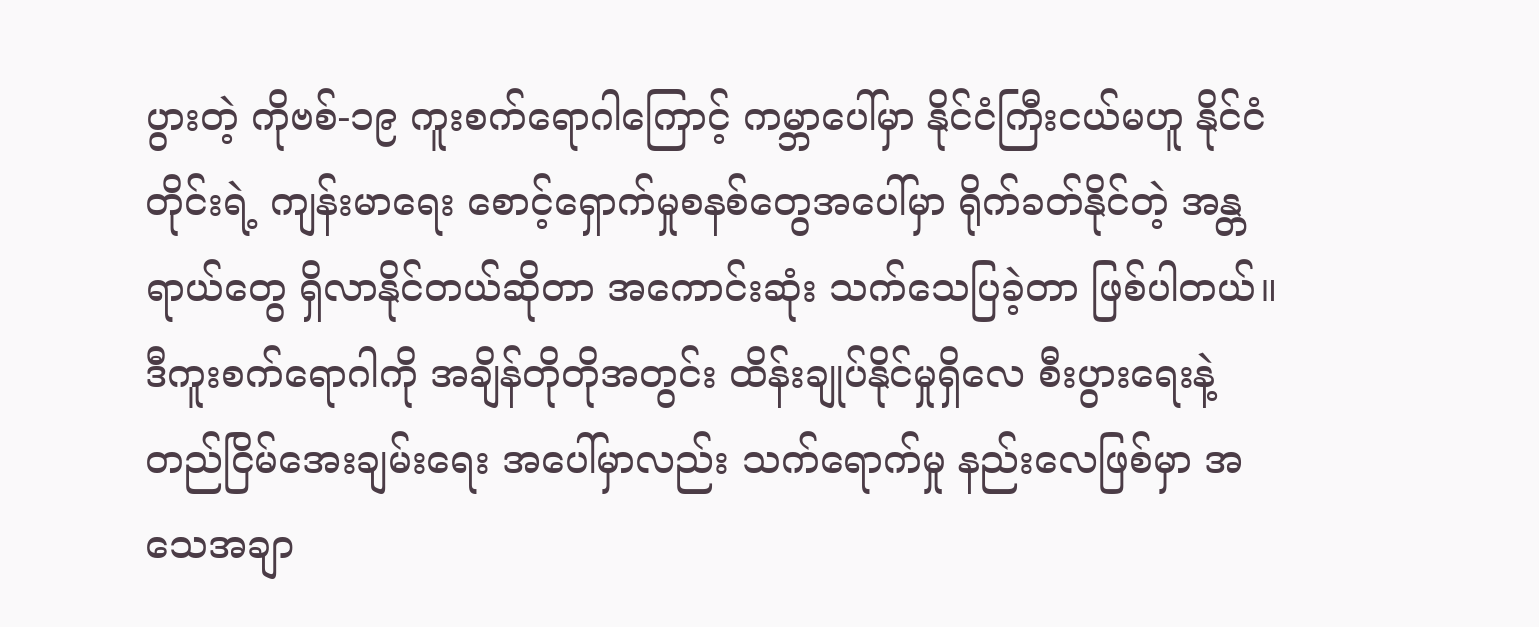ပွားတဲ့ ကိုဗစ်-၁၉ ကူးစက်ရောဂါကြောင့် ကမ္ဘာပေါ်မှာ နိုင်ငံကြီးငယ်မဟူ နိုင်ငံတိုင်းရဲ့ ကျန်းမာရေး စောင့်ရှောက်မှုစနစ်တွေအပေါ်မှာ ရိုက်ခတ်နိုင်တဲ့ အန္တရာယ်တွေ ရှိလာနိုင်တယ်ဆိုတာ အကောင်းဆုံး သက်သေပြခဲ့တာ ဖြစ်ပါတယ်။ ဒီကူးစက်ရောဂါကို အချိန်တိုတိုအတွင်း ထိန်းချုပ်နိုင်မှုရှိလေ စီးပွားရေးနဲ့ တည်ငြိမ်အေးချမ်းရေး အပေါ်မှာလည်း သက်ရောက်မှု နည်းလေဖြစ်မှာ အသေအချာ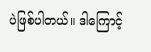ပဲဖြစ်ပါတယ်။ ဒါကြောင့်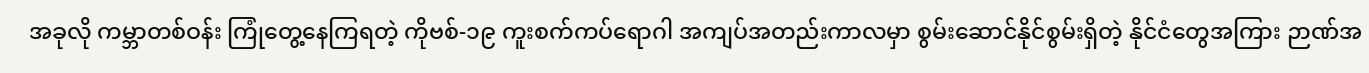အခုလို ကမ္ဘာတစ်ဝန်း ကြုံတွေ့နေကြရတဲ့ ကိုဗစ်-၁၉ ကူးစက်ကပ်ရောဂါ အကျပ်အတည်းကာလမှာ စွမ်းဆောင်နိုင်စွမ်းရှိတဲ့ နိုင်ငံတွေအကြား ဉာဏ်အ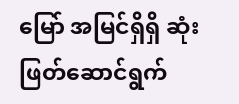မြော် အမြင်ရှိရှိ ဆုံးဖြတ်ဆောင်ရွက်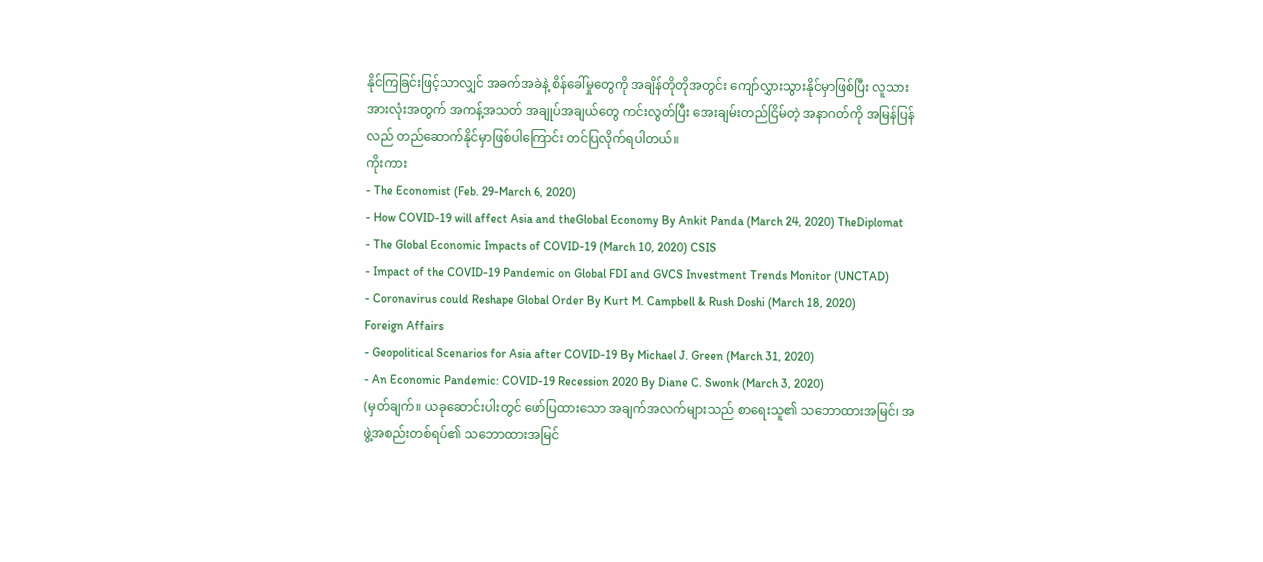နိုင်ကြခြင်းဖြင့်သာလျှင် အခက်အခဲနဲ့ စိန်ခေါ်မှုတွေကို အချိန်တိုတိုအတွင်း ကျော်လွှားသွားနိုင်မှာဖြစ်ပြီး လူသားအားလုံးအတွက် အကန့်အသတ် အချုပ်အချယ်တွေ ကင်းလွတ်ပြီး အေးချမ်းတည်ငြိမ်တဲ့ အနာဂတ်ကို အမြန်ပြန်လည် တည်ဆောက်နိုင်မှာဖြစ်ပါကြောင်း တင်ပြလိုက်ရပါတယ်။
ကိုးကား
- The Economist (Feb. 29-March 6, 2020)
- How COVID-19 will affect Asia and theGlobal Economy By Ankit Panda (March 24, 2020) TheDiplomat
- The Global Economic Impacts of COVID-19 (March 10, 2020) CSIS
- Impact of the COVID-19 Pandemic on Global FDI and GVCS Investment Trends Monitor (UNCTAD)
- Coronavirus could Reshape Global Order By Kurt M. Campbell & Rush Doshi (March 18, 2020)
Foreign Affairs
- Geopolitical Scenarios for Asia after COVID-19 By Michael J. Green (March 31, 2020)
- An Economic Pandemic: COVID-19 Recession 2020 By Diane C. Swonk (March 3, 2020)
(မှတ်ချက်။ ယခုဆောင်းပါးတွင် ဖော်ပြထားသော အချက်အလက်များသည် စာရေးသူ၏ သဘောထားအမြင်၊ အဖွဲ့အစည်းတစ်ရပ်၏ သဘောထားအမြင်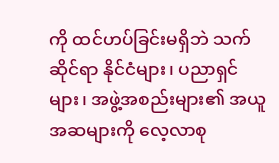ကို ထင်ဟပ်ခြင်းမရှိဘဲ သက်ဆိုင်ရာ နိုင်ငံများ၊ ပညာရှင်များ၊ အဖွဲ့အစည်းများ၏ အယူအဆများကို လေ့လာစု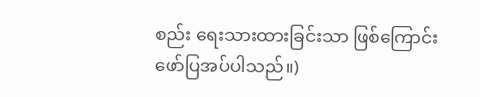စည်း ရေးသားထားခြင်းသာ ဖြစ်ကြောင်း ဖော်ပြအပ်ပါသည်။)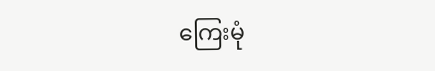ကြေးမုံ